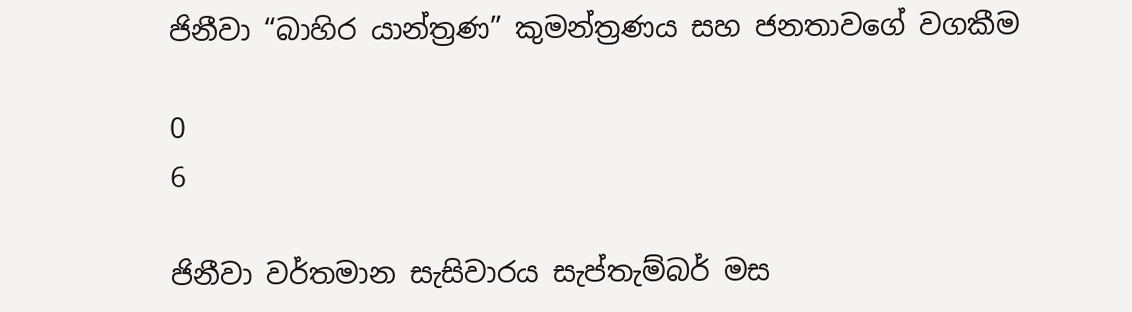ජිනීවා “බාහිර යාන්ත්‍රණ” කුමන්ත්‍රණය සහ ජනතාවගේ වගකීම

0
6

ජිනීවා වර්තමාන සැසිවාරය සැප්තැම්බර් මස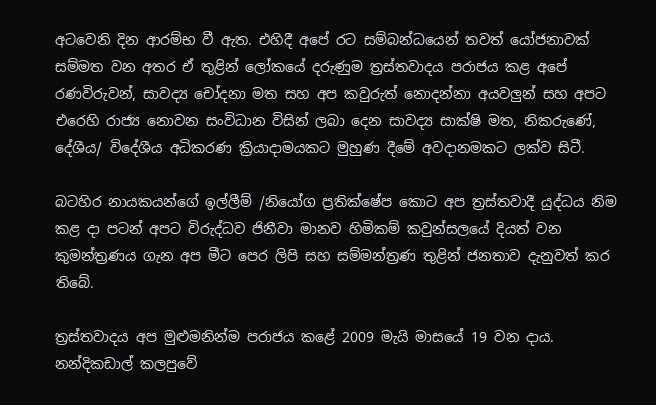අටවෙනි දින ආරම්භ වී ඇත. එහිදී අපේ රට සම්බන්ධයෙන් තවත් යෝජනාවක් සම්මත වන අතර ඒ තුළින් ලෝකයේ දරුණුම ත්‍රස්තවාදය පරාජය කළ අපේ රණවිරුවන්, සාවද්‍ය චෝදනා මත සහ අප කවුරුත් නොදන්නා අයවලුන් සහ අපට එරෙහි රාජ්‍ය නොවන සංවිධාන විසින් ලබා දෙන සාවද්‍ය සාක්ෂි මත, නිකරුණේ, දේශීය/ විදේශීය අධිකරණ ක්‍රියාදාමයකට මුහුණ දීමේ අවදානමකට ලක්ව සිටී.

බටහිර නායකයන්ගේ ඉල්ලීම් /නියෝග ප්‍රතික්ෂේප කොට අප ත්‍රස්තවාදී යුද්ධය නිම කළ දා පටන් අපට විරුද්ධව ජිනීවා මානව හිමිකම් කවුන්සලයේ දියත් වන කුමන්ත්‍රණය ගැන අප මීට පෙර ලිපි සහ සම්මන්ත්‍රණ තුළින් ජනතාව දැනුවත් කර තිබේ.

ත්‍රස්තවාදය අප මුළුමනින්ම පරාජය කළේ 2009 මැයි මාසයේ 19 වන දාය. නන්දිකඩාල් කලපුවේ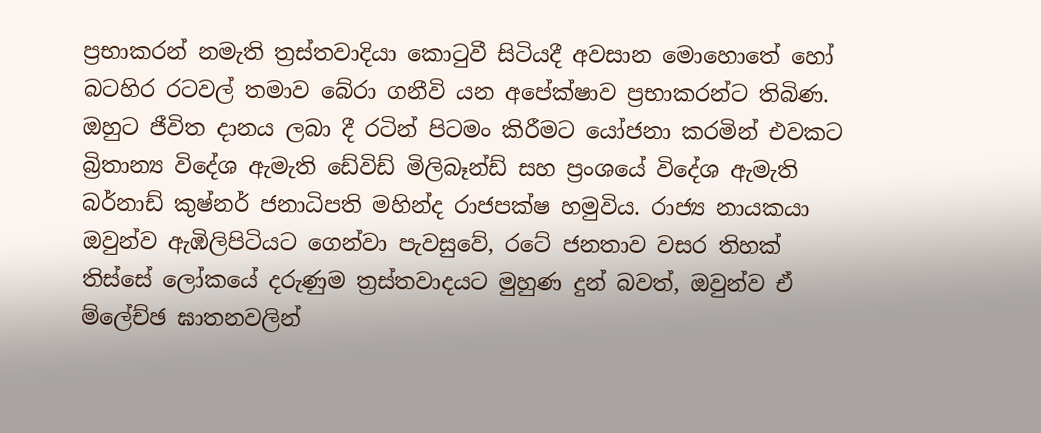ප්‍රභාකරන් නමැති ත්‍රස්තවාදියා කොටුවී සිටියදී අවසාන මොහොතේ හෝ බටහිර රටවල් තමාව බේරා ගනීවි යන අපේක්ෂාව ප්‍රභාකරන්ට තිබිණ. ඔහුට ජීවිත දානය ලබා දී රටින් පිටමං කිරීමට යෝජනා කරමින් එවකට බ්‍රිතාන්‍ය විදේශ ඇමැති ඩේවිඩ් මිලිබෑන්ඩ් සහ ප්‍රංශයේ විදේශ ඇමැති බර්නාඩ් කුෂ්නර් ජනාධිපති මහින්ද රාජපක්ෂ හමුවිය. රාජ්‍ය නායකයා ඔවුන්ව ඇඹිලිපිටියට ගෙන්වා පැවසුවේ, රටේ ජනතාව වසර තිහක් තිස්සේ ලෝකයේ දරුණුම ත්‍රස්තවාදයට මුහුණ දුන් බවත්, ඔවුන්ව ඒ ම්ලේච්ඡ ඝාතනවලින්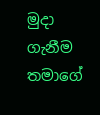මුදා ගැනීම තමාගේ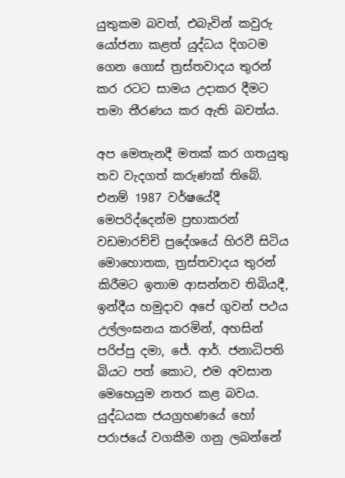යුතුකම බවත්, එබැවින් කවුරු යෝජනා කළත් යුද්ධය දිගටම ගෙන ගොස් ත්‍රස්තවාදය තුරන් කර රටට සාමය උදාකර දීමට තමා තීරණය කර ඇති බවත්ය.

අප මෙතැනදී මතක් කර ගතයුතු තව වැදගත් කරුණක් තිබේ. එනම් 1987 වර්ෂයේදී මෙපරිද්දෙන්ම ප්‍රභාකරන් වඩමාරච්චි ප්‍රදේශයේ හිරවී සිටිය මොහොතක, ත්‍රස්තවාදය තුරන් කිරීමට ඉතාම ආසන්නව තිබියදී, ඉන්දීය හමුදාව අපේ ගුවන් පථය උල්ලංඝනය කරමින්, අහසින් පරිප්පු දමා, ජේ. ආර්. ජනාධිපති බියට පත් කොට, එම අවසාන මෙහෙයුම නතර කළ බවය. යුද්ධයක ජයග්‍රහණයේ හෝ පරාජයේ වගකීම ගනු ලබන්නේ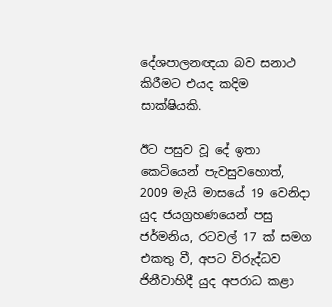දේශපාලනඥයා බව සනාථ කිරීමට එයද කදිම සාක්ෂියකි.

ඊට පසුව වූ දේ ඉතා කෙටියෙන් පැවසුවහොත්, 2009 මැයි මාසයේ 19 වෙනිදා යුද ජයග්‍රහණයෙන් පසු ජර්මනිය, රටවල් 17 ක් සමග එකතු වී, අපට විරුද්ධව ජිනීවාහිදී යුද අපරාධ කළා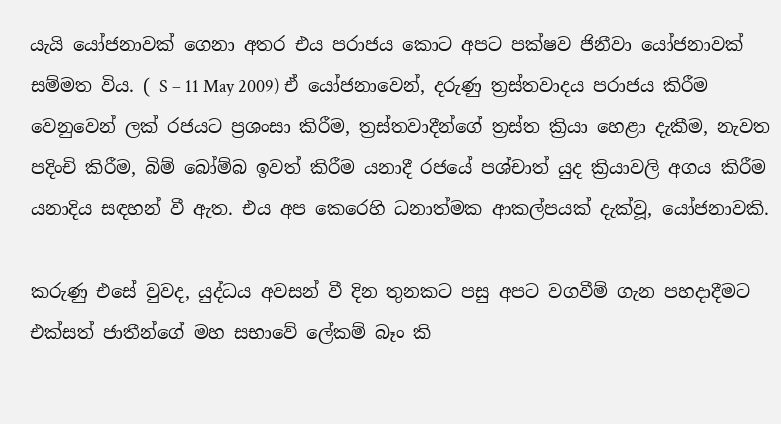යැයි යෝජනාවක් ගෙනා අතර එය පරාජය කොට අපට පක්ෂව ජිනීවා යෝජනාවක් සම්මත විය. ( S – 11 May 2009) ඒ යෝජනාවෙන්, දරුණු ත්‍රස්තවාදය පරාජය කිරීම වෙනුවෙන් ලක් රජයට ප්‍රශංසා කිරීම, ත්‍රස්තවාදීන්ගේ ත්‍රස්ත ක්‍රියා හෙළා දැකීම, නැවත පදිංචි කිරීම, බිම් බෝම්බ ඉවත් කිරීම යනාදී රජයේ පශ්චාත් යුද ක්‍රියාවලි අගය කිරීම යනාදිය සඳහන් වී ඇත. එය අප කෙරෙහි ධනාත්මක ආකල්පයක් දැක්වූ, යෝජනාවකි.

කරුණු එසේ වුවද, යුද්ධය අවසන් වී දින තුනකට පසු අපට වගවීම් ගැන පහදාදීමට එක්සත් ජාතීන්ගේ මහ සභාවේ ලේකම් බෑං කි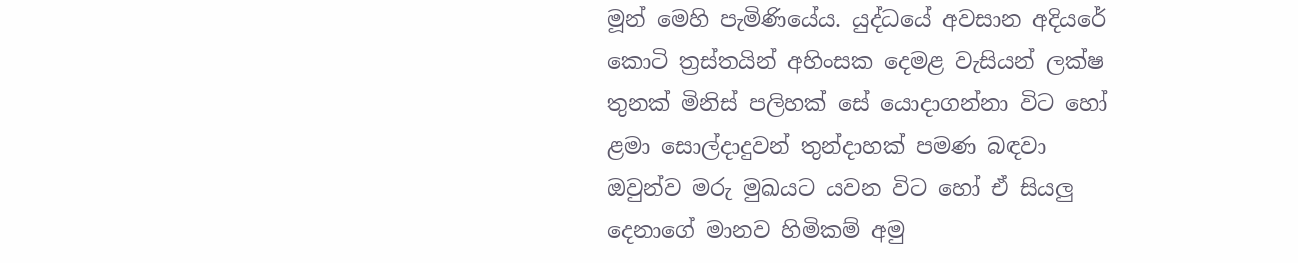මූන් මෙහි පැමිණියේය. යුද්ධයේ අවසාන අදියරේ කොටි ත්‍රස්තයින් අහිංසක දෙමළ වැසියන් ලක්ෂ තුනක් මිනිස් පලිහක් සේ යොදාගන්නා විට හෝ ළමා සොල්දාදුවන් තුන්දාහක් පමණ බඳවා ඔවුන්ව මරු මුඛයට යවන විට හෝ ඒ සියලු දෙනාගේ මානව හිමිකම් අමු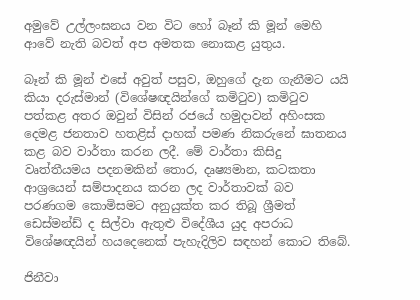අමුවේ උල්ලංඝනය වන විට හෝ බෑන් කි මූන් මෙහි ආවේ නැති බවත් අප අමතක නොකළ යුතුය.

බෑන් කි මූන් එසේ අවුත් පසුව, ඔහුගේ දැන ගැනීමට යයි කියා දරුස්මාන් (විශේෂඥයින්ගේ කමිටුව) කමිටුව පත්කළ අතර ඔවුන් විසින් රජයේ හමුදාවන් අහිංසක දෙමළ ජනතාව හතළිස් දාහක් පමණ නිකරුනේ ඝාතනය කළ බව වාර්තා කරන ලදී. මේ වාර්තා කිසිදු වෘත්තීයමය පදනමකින් තොර, දෘෂ්‍යමාන, කටකතා ආශ්‍රයෙන් සම්පාදනය කරන ලද වාර්තාවක් බව පරණගම කොමිසමට අනුයුක්ත කර තිබූ ශ්‍රීමත් ඩෙස්මන්ඩ් ද සිල්වා ඇතුළු විදේශීය යුද අපරාධ විශේෂඥයින් හයදෙනෙක් පැහැදිලිව සඳහන් කොට තිබේ.

ජිනීවා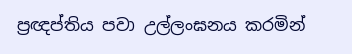ප්‍රඥප්තිය පවා උල්ලංඝනය කරමින්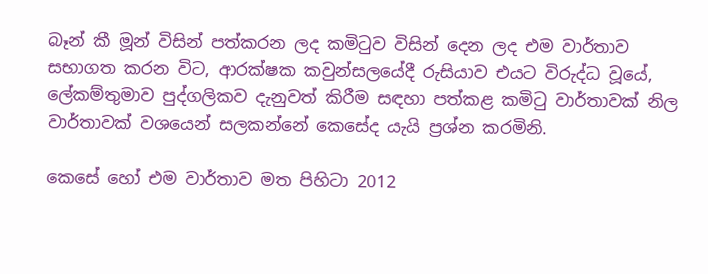බෑන් කී මූන් විසින් පත්කරන ලද කමිටුව විසින් දෙන ලද එම වාර්තාව සභාගත කරන විට, ආරක්ෂක කවුන්සලයේදී රුසියාව එයට විරුද්ධ වූයේ, ලේකම්තුමාව පුද්ගලිකව දැනුවත් කිරීම සඳහා පත්කළ කමිටු වාර්තාවක් නිල වාර්තාවක් වශයෙන් සලකන්නේ කෙසේද යැයි ප්‍රශ්න කරමිනි.

කෙසේ හෝ එම වාර්තාව මත පිහිටා 2012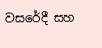වසරේදී සහ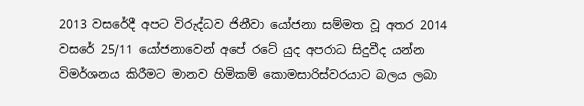2013 වසරේදී අපට විරුද්ධව ජිනීවා යෝජනා සම්මත වූ අතර 2014 වසරේ 25/11 යෝජනාවෙන් අපේ රටේ යුද අපරාධ සිදුවීද යන්න විමර්ශනය කිරීමට මානව හිමිකම් කොමසාරිස්වරයාට බලය ලබා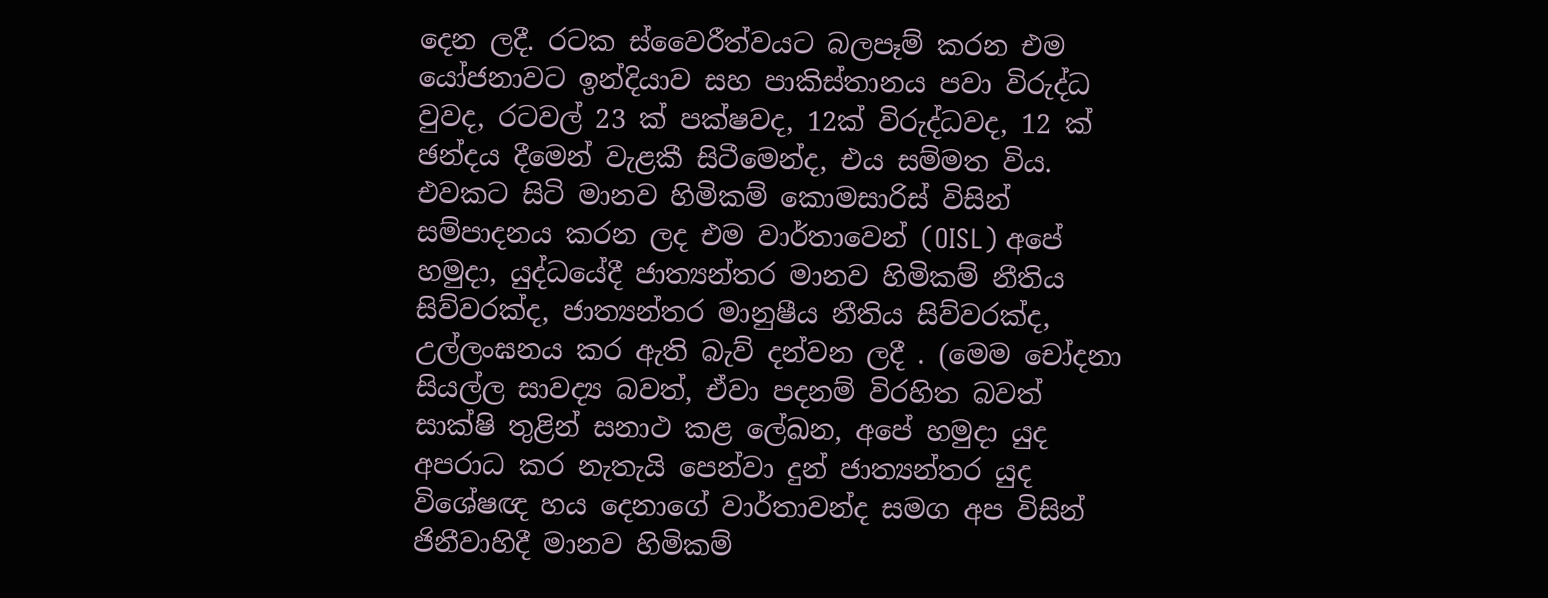දෙන ලදී. රටක ස්වෛරීත්වයට බලපෑම් කරන එම යෝජනාවට ඉන්දියාව සහ පාකිස්තානය පවා විරුද්ධ වුවද, රටවල් 23 ක් පක්ෂවද, 12ක් විරුද්ධවද, 12 ක් ඡන්දය දීමෙන් වැළකී සිටීමෙන්ද, එය සම්මත විය. එවකට සිටි මානව හිමිකම් කොමසාරිස් විසින් සම්පාදනය කරන ලද එම වාර්තාවෙන් (OISL) අපේ හමුදා, යුද්ධයේදී ජාත්‍යන්තර මානව හිමිකම් නීතිය සිව්වරක්ද, ජාත්‍යන්තර මානුෂීය නීතිය සිව්වරක්ද, උල්ලංඝනය කර ඇති බැව් දන්වන ලදී . (මෙම චෝදනා සියල්ල සාවද්‍ය බවත්, ඒවා පදනම් විරහිත බවත් සාක්ෂි තුළින් සනාථ කළ ලේඛන, අපේ හමුදා යුද අපරාධ කර නැතැයි පෙන්වා දුන් ජාත්‍යන්තර යුද විශේෂඥ හය දෙනාගේ වාර්තාවන්ද සමග අප විසින් ජිනීවාහිදී මානව හිමිකම්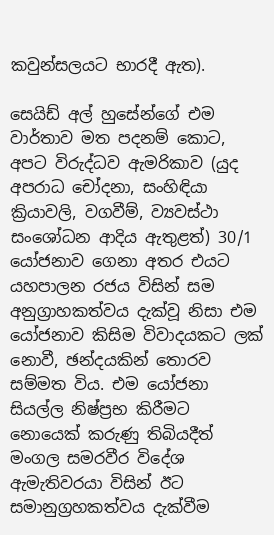කවුන්සලයට භාරදී ඇත).

සෙයිඩ් අල් හුසේන්ගේ එම වාර්තාව මත පදනම් කොට, අපට විරුද්ධව ඇමරිකාව (යුද අපරාධ චෝදනා, සංහිඳියා ක්‍රියාවලි, වගවීම්, ව්‍යවස්ථා සංශෝධන ආදිය ඇතුළත්) 30/1 යෝජනාව ගෙනා අතර එයට යහපාලන රජය විසින් සම අනුග්‍රාහකත්වය දැක්වූ නිසා එම යෝජනාව කිසිම විවාදයකට ලක් නොවී, ඡන්දයකින් තොරව සම්මත විය. එම යෝජනා සියල්ල නිෂ්ප්‍රභ කිරීමට නොයෙක් කරුණු තිබියදීත් මංගල සමරවීර විදේශ ඇමැතිවරයා විසින් ඊට සමානුග්‍රහකත්වය දැක්වීම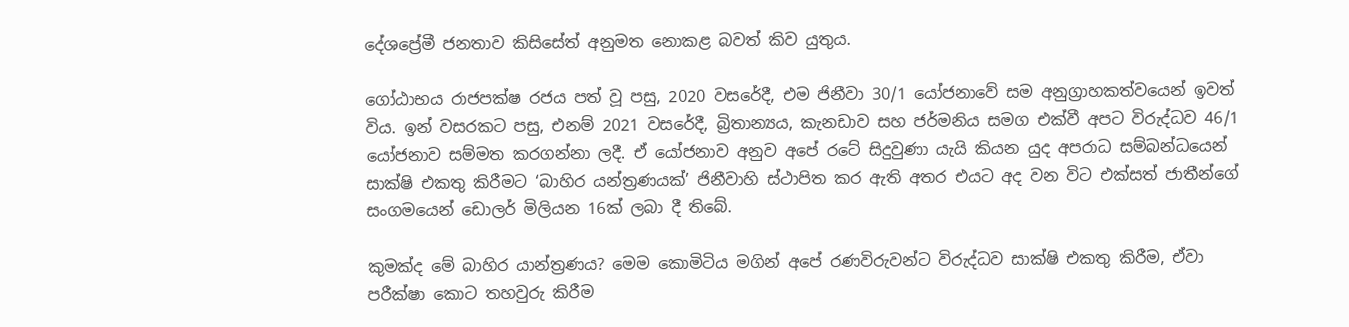දේශප්‍රේමී ජනතාව කිසිසේත් අනුමත නොකළ බවත් කිව යුතුය.

ගෝඨාභය රාජපක්ෂ රජය පත් වූ පසු, 2020 වසරේදී, එම ජිනීවා 30/1 යෝජනාවේ සම අනුග්‍රාහකත්වයෙන් ඉවත් විය. ඉන් වසරකට පසු, එනම් 2021 වසරේදී, බ්‍රිතාන්‍යය, කැනඩාව සහ ජර්මනිය සමග එක්වී අපට විරුද්ධව 46/1 යෝජනාව සම්මත කරගන්නා ලදී. ඒ යෝජනාව අනුව අපේ රටේ සිදුවුණා යැයි කියන යුද අපරාධ සම්බන්ධයෙන් සාක්ෂි එකතු කිරීමට ‘බාහිර යන්ත්‍රණයක්’ ජිනීවාහි ස්ථාපිත කර ඇති අතර එයට අද වන විට එක්සත් ජාතීන්ගේ සංගමයෙන් ඩොලර් මිලියන 16ක් ලබා දී තිබේ.

කුමක්ද මේ බාහිර යාන්ත්‍රණය? මෙම කොමිටිය මගින් අපේ රණවිරුවන්ට විරුද්ධව සාක්ෂි එකතු කිරීම, ඒවා පරීක්ෂා කොට තහවුරු කිරීම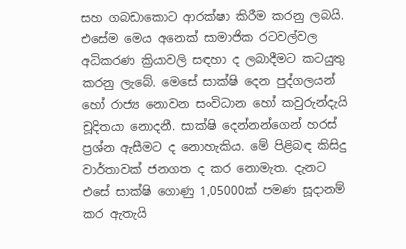සහ ගබඩාකොට ආරක්ෂා කිරීම කරනු ලබයි. එසේම මෙය අනෙක් සාමාජික රටවල්වල අධිකරණ ක්‍රියාවලි සඳහා ද ලබාදීමට කටයුතු කරනු ලැබේ. මෙසේ සාක්ෂි දෙන පුද්ගලයන් හෝ රාජ්‍ය නොවන සංවිධාන හෝ කවුරුන්දැයි චූදිතයා නොදනී. සාක්ෂි දෙන්නන්ගෙන් හරස් ප්‍රශ්න ඇසීමට ද නොහැකිය. මේ පිළිබඳ කිසිදු වාර්තාවක් ජනගත ද කර නොමැත. දැනට එසේ සාක්ෂි ගොණු 1,05000ක් පමණ සූදානම් කර ඇතැයි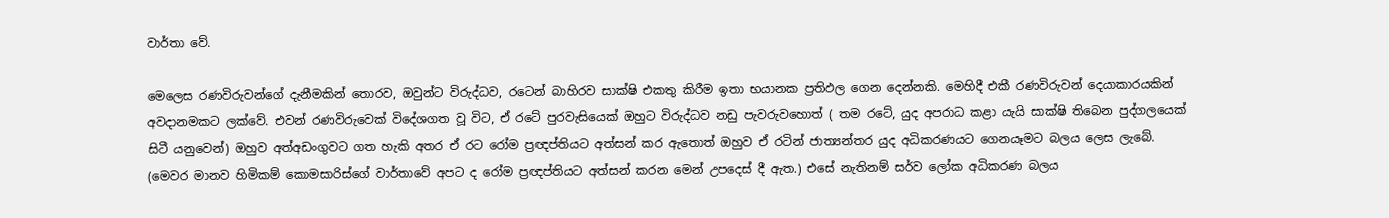වාර්තා වේ.

මෙලෙස රණවිරුවන්ගේ දැනීමකින් තොරව, ඔවුන්ට විරුද්ධව, රටෙන් බාහිරව සාක්ෂි එකතු කිරීම ඉතා භයානක ප්‍රතිඵල ගෙන දෙන්නකි. මෙහිදී එකී රණවිරුවන් දෙයාකාරයකින් අවදානමකට ලක්වේ. එවන් රණවිරුවෙක් විදේශගත වූ විට, ඒ රටේ පුරවැසියෙක් ඔහුට විරුද්ධව නඩු පැවරුවහොත් ( තම රටේ, යුද අපරාධ කළා යැයි සාක්ෂි තිබෙන පුද්ගලයෙක් සිටී යනුවෙන්) ඔහුව අත්අඩංගුවට ගත හැකි අතර ඒ රට රෝම ප්‍රඥප්තියට අත්සන් කර ඇතොත් ඔහුව ඒ රටින් ජාත්‍යන්තර යුද අධිකරණයට ගෙනයෑමට බලය ලෙස ලැබේ. (මෙවර මානව හිමිකම් කොමසාරිස්ගේ වාර්තාවේ අපට ද රෝම ප්‍රඥප්තියට අත්සන් කරන මෙන් උපදෙස් දී ඇත.) එසේ නැතිනම් සර්ව ලෝක අධිකරණ බලය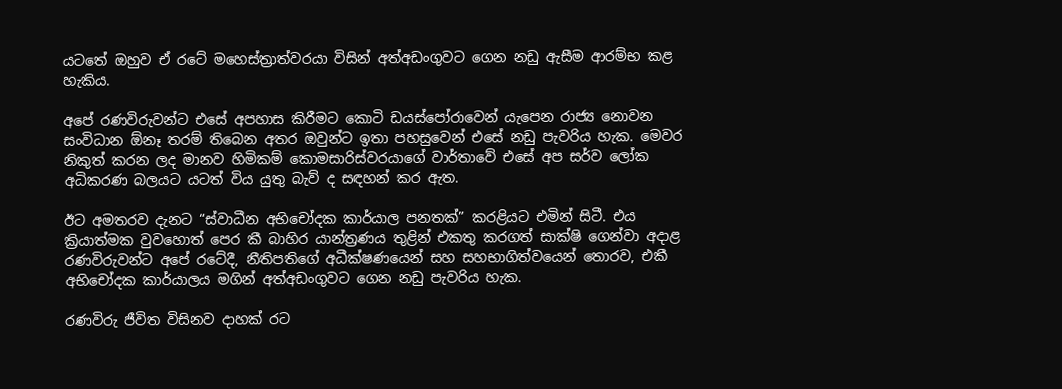යටතේ ඔහුව ඒ රටේ මහෙස්ත්‍රාත්වරයා විසින් අත්අඩංගුවට ගෙන නඩු ඇසීම ආරම්භ කළ හැකිය.

අපේ රණවිරුවන්ට එසේ අපහාස කිරීමට කොටි ඩයස්පෝරාවෙන් යැපෙන රාජ්‍ය නොවන සංවිධාන ඕනෑ තරම් තිබෙන අතර ඔවුන්ට ඉතා පහසුවෙන් එසේ නඩු පැවරිය හැක. මෙවර නිකුත් කරන ලද මානව හිමිකම් කොමසාරිස්වරයාගේ වාර්තාවේ එසේ අප සර්ව ලෝක අධිකරණ බලයට යටත් විය යුතු බැව් ද සඳහන් කර ඇත.

ඊට අමතරව දැනට “ස්වාධීන අභිචෝදක කාර්යාල පනතක්” කරළියට එමින් සිටී. එය ක්‍රියාත්මක වුවහොත් පෙර කී බාහිර යාන්ත්‍රණය තුළින් එකතු කරගත් සාක්ෂි ගෙන්වා අදාළ රණවිරුවන්ට අපේ රටේදී, නීතිපතිගේ අධීක්ෂණයෙන් සහ සහභාගිත්වයෙන් තොරව, එකී අභිචෝදක කාර්යාලය මගින් අත්අඩංගුවට ගෙන නඩු පැවරිය හැක.

රණවිරු ජීවිත විසිනව දාහක් රට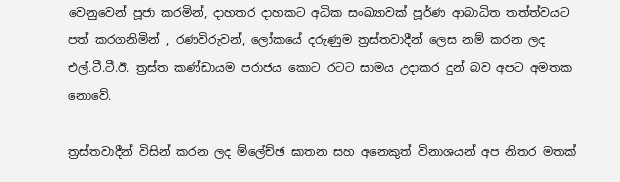වෙනුවෙන් පූජා කරමින්, දාහතර දාහකට අධික සංඛ්‍යාවක් පූර්ණ ආබාධිත තත්ත්වයට පත් කරගනිමින් , රණවිරුවන්, ලෝකයේ දරුණුම ත්‍රස්තවාදීන් ලෙස නම් කරන ලද එල්.ටී.ටී.ඊ. ත්‍රස්ත කණ්ඩායම පරාජය කොට රටට සාමය උදාකර දුන් බව අපට අමතක නොවේ.

ත්‍රස්තවාදීන් විසින් කරන ලද ම්ලේච්ඡ ඝාතන සහ අනෙකුත් විනාශයන් අප නිතර මතක්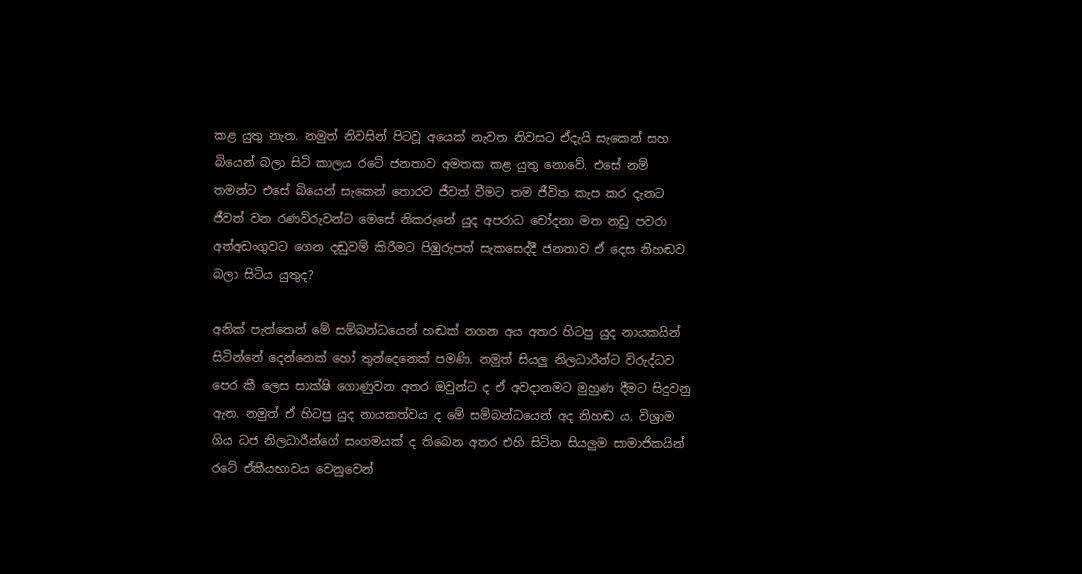කළ යුතු නැත. නමුත් නිවසින් පිටවූ අයෙක් නැවත නිවසට ඒදැයි සැකෙන් සහ බියෙන් බලා සිටි කාලය රටේ ජනතාව අමතක කළ යුතු නොවේ. එසේ නම් තමන්ට එසේ බියෙන් සැකෙන් තොරව ජීවත් වීමට තම ජීවිත කැප කර දැනට ජීවත් වන රණවිරුවන්ට මෙසේ නිකරුනේ යුද අපරාධ චෝදනා මත නඩු පවරා අත්අඩංගුවට ගෙන දඬුවම් කිරීමට පිඹුරුපත් සැකසෙද්දී ජනතාව ඒ දෙස නිහඬව බලා සිටිය යුතුද?

අනික් පැත්තෙන් මේ සම්බන්ධයෙන් හඬක් නගන අය අතර හිටපු යුද නායකයින් සිටින්නේ දෙන්නෙක් හෝ තුන්දෙනෙක් පමණි. නමුත් සියලු නිලධාරීන්ට විරුද්ධව පෙර කී ලෙස සාක්ෂි ගොණුවන අතර ඔවුන්ට ද ඒ අවදානමට මුහුණ දීමට සිදුවනු ඇත. නමුත් ඒ හිටපු යුද නායකත්වය ද මේ සම්බන්ධයෙන් අද නිහඬ ය. විශ්‍රාම ගිය ධජ නිලධාරීන්ගේ සංගමයක් ද තිබෙන අතර එහි සිටින සියලුම සාමාජිකයින් රටේ ඒකීයභාවය වෙනුවෙන්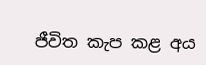ජීවිත කැප කළ අය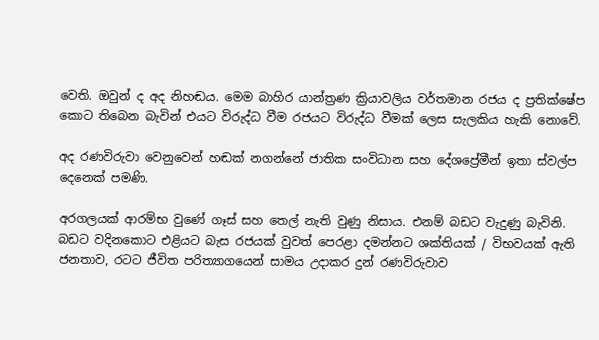වෙති. ඔවුන් ද අද නිහඬය. මෙම බාහිර යාන්ත්‍රණ ක්‍රියාවලිය වර්තමාන රජය ද ප්‍රතික්ෂේප කොට තිබෙන බැවින් එයට විරුද්ධ වීම රජයට විරුද්ධ වීමක් ලෙස සැලකිය හැකි නොවේ.

අද රණවිරුවා වෙනුවෙන් හඬක් නගන්නේ ජාතික සංවිධාන සහ දේශප්‍රේමීන් ඉතා ස්වල්ප දෙනෙක් පමණි.

අරගලයක් ආරම්භ වුණේ ගෑස් සහ තෙල් නැති වුණු නිසාය. එනම් බඩට වැදුණු බැවිනි. බඩට වදිනකොට එළියට බැස රජයක් වුවත් පෙරළා දමන්නට ශක්තියක් / විභවයක් ඇති ජනතාව, රටට ජීවිත පරිත්‍යාගයෙන් සාමය උදාකර දුන් රණවිරුවාව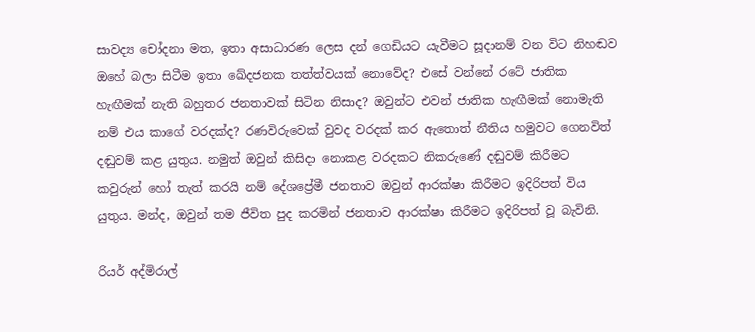සාවද්‍ය චෝදනා මත, ඉතා අසාධාරණ ලෙස දන් ගෙඩියට යැවීමට සූදානම් වන විට නිහඬව ඔහේ බලා සිටීම ඉතා ඛේදජනක තත්ත්වයක් නොවේද? එසේ වන්නේ රටේ ජාතික හැඟීමක් නැති බහුතර ජනතාවක් සිටින නිසාද? ඔවුන්ට එවන් ජාතික හැඟීමක් නොමැති නම් එය කාගේ වරදක්ද? රණවිරුවෙක් වුවද වරදක් කර ඇතොත් නීතිය හමුවට ගෙනවිත් දඬුවම් කළ යුතුය. නමුත් ඔවුන් කිසිදා නොකළ වරදකට නිකරුණේ දඬුවම් කිරීමට කවුරුන් හෝ තැත් කරයි නම් දේශප්‍රේමී ජනතාව ඔවුන් ආරක්ෂා කිරීමට ඉදිරිපත් විය යුතුය. මන්ද, ඔවුන් තම ජීවිත පුද කරමින් ජනතාව ආරක්ෂා කිරීමට ඉදිරිපත් වූ බැවිනි.

රියර් අද්මිරාල්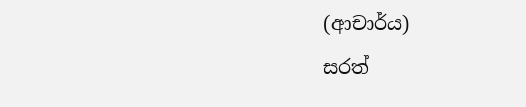(ආචාර්ය)
සරත්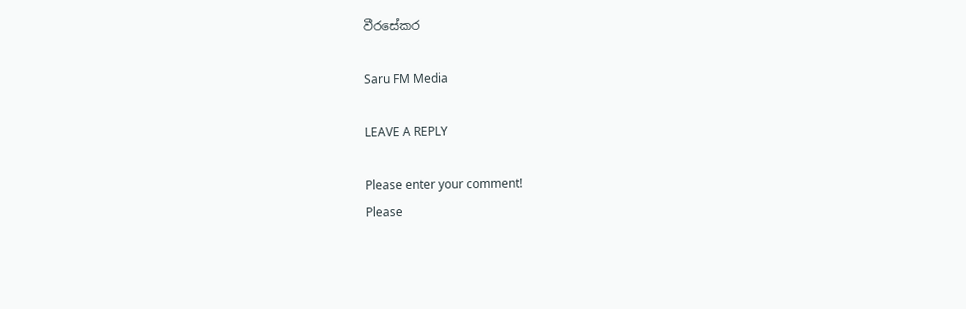වීරසේකර

Saru FM Media

LEAVE A REPLY

Please enter your comment!
Please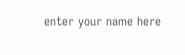enter your name here